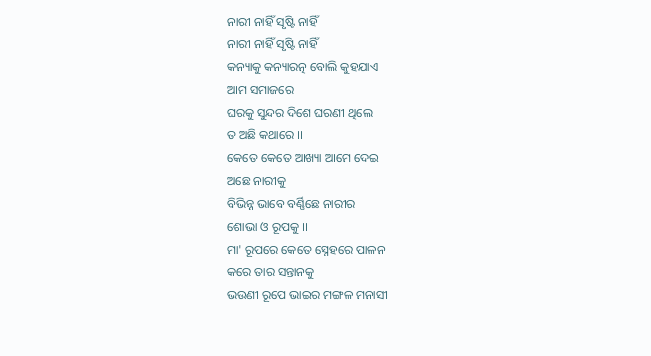ନାରୀ ନାହିଁ ସୃଷ୍ଟି ନାହିଁ
ନାରୀ ନାହିଁ ସୃଷ୍ଟି ନାହିଁ
କନ୍ୟାକୁ କନ୍ୟାରତ୍ନ ବୋଲି କୁହଯାଏ
ଆମ ସମାଜରେ
ଘରକୁ ସୁନ୍ଦର ଦିଶେ ଘରଣୀ ଥିଲେ
ତ ଅଛି କଥାରେ ।।
କେତେ କେତେ ଆଖ୍ୟା ଆମେ ଦେଇ
ଅଛେ ନାରୀକୁ
ବିଭିନ୍ନ ଭାବେ ବର୍ଣ୍ଣିଛେ ନାରୀର
ଶୋଭା ଓ ରୂପକୁ ।।
ମା' ରୂପରେ କେତେ ସ୍ନେହରେ ପାଳନ
କରେ ତାର ସନ୍ତାନକୁ
ଭଉଣୀ ରୂପେ ଭାଇର ମଙ୍ଗଳ ମନାସୀ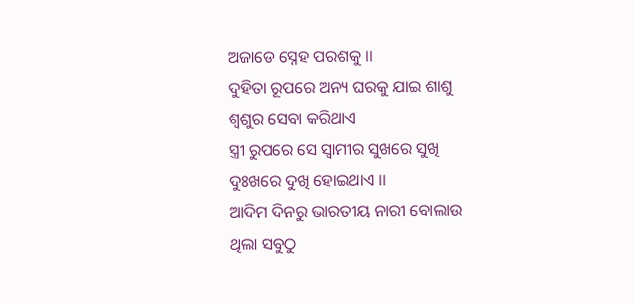ଅଜାଡେ ସ୍ନେହ ପରଶକୁ ।।
ଦୁହିତା ରୂପରେ ଅନ୍ୟ ଘରକୁ ଯାଇ ଶାଶୁ
ଶ୍ଵଶୁର ସେବା କରିଥାଏ
ସ୍ତ୍ରୀ ରୁପରେ ସେ ସ୍ଵାମୀର ସୁଖରେ ସୁଖି
ଦୁଃଖରେ ଦୁଖି ହୋଇଥାଏ ।।
ଆଦିମ ଦିନରୁ ଭାରତୀୟ ନାରୀ ବୋଲାଉ
ଥିଲା ସବୁଠୁ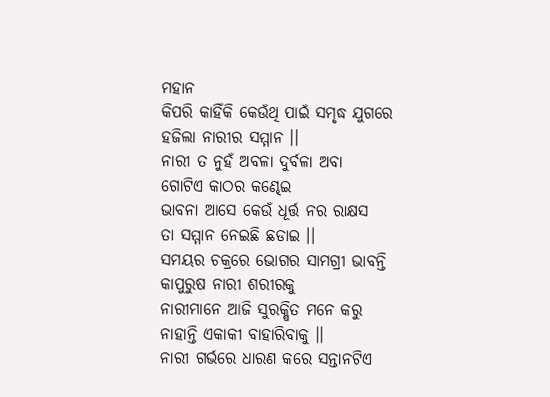ମହାନ
କିପରି କାହିଁକି କେଉଁଥି ପାଇଁ ସମୃଦ୍ଧ ଯୁଗରେ
ହଜିଲା ନାରୀର ସମ୍ମାନ ।।
ନାରୀ ତ ନୁହଁ ଅବଳା ଦୁର୍ବଳା ଅବା
ଗୋଟିଏ କାଠର କଣ୍ଢେଇ
ଭାବନା ଆସେ କେଉଁ ଧୂର୍ତ୍ତ ନର ରାକ୍ଷସ
ତା ସମ୍ମାନ ନେଇଛି ଛଡାଇ ।।
ସମୟର ଚକ୍ରରେ ଭୋଗର ସାମଗ୍ରୀ ଭାବନ୍ତି
କାପୁରୁଷ ନାରୀ ଶରୀରକୁ
ନାରୀମାନେ ଆଜି ସୁରକ୍ଷିତ ମନେ କରୁ
ନାହାନ୍ତି ଏକାକୀ ବାହାରିବାକୁ ।।
ନାରୀ ଗର୍ଭରେ ଧାରଣ କରେ ସନ୍ତାନଟିଏ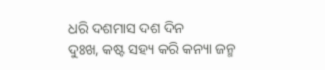ଧରି ଦଶମାସ ଦଶ ଦିନ
ଦୁଃଖ, କଷ୍ଟ ସହ୍ୟ କରି କନ୍ୟା ଜନ୍ମ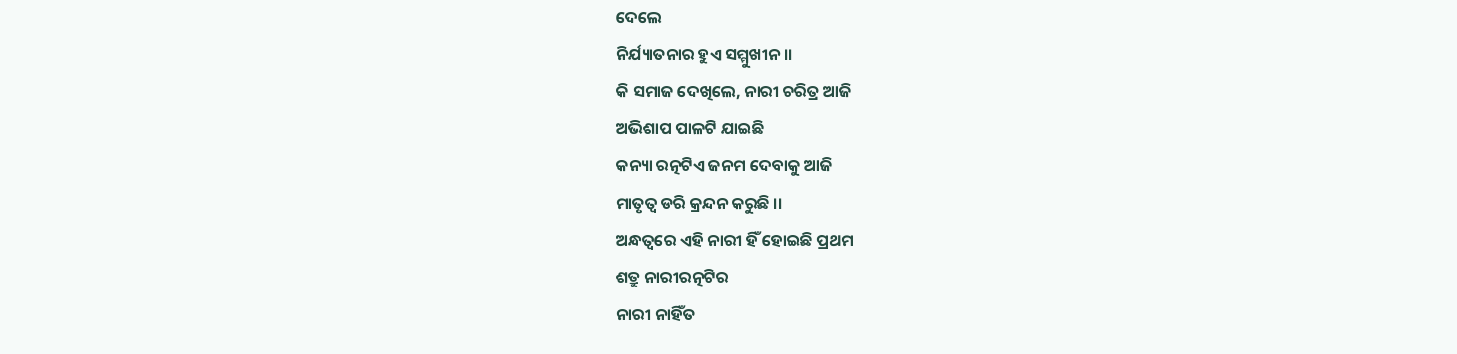ଦେଲେ
ନିର୍ଯ୍ୟାତନାର ହୁଏ ସମ୍ମୁଖୀନ ।।
କି ସମାଜ ଦେଖିଲେ, ନାରୀ ଚରିତ୍ର ଆଜି
ଅଭିଶାପ ପାଳଟି ଯାଇଛି
କନ୍ୟା ରତ୍ନଟିଏ ଜନମ ଦେବାକୁ ଆଜି
ମାତୃତ୍ୱ ଡରି କ୍ରନ୍ଦନ କରୁଛି ।।
ଅନ୍ଧତ୍ୱରେ ଏହି ନାରୀ ହିଁ ହୋଇଛି ପ୍ରଥମ
ଶତ୍ରୁ ନାରୀରତ୍ନଟିର
ନାରୀ ନାହିଁତ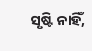ସୃଷ୍ଟି ନାହିଁ,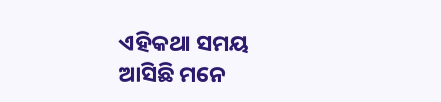ଏହିକଥା ସମୟ
ଆସିଛି ମନେ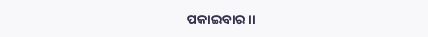ପକାଇବାର ।।